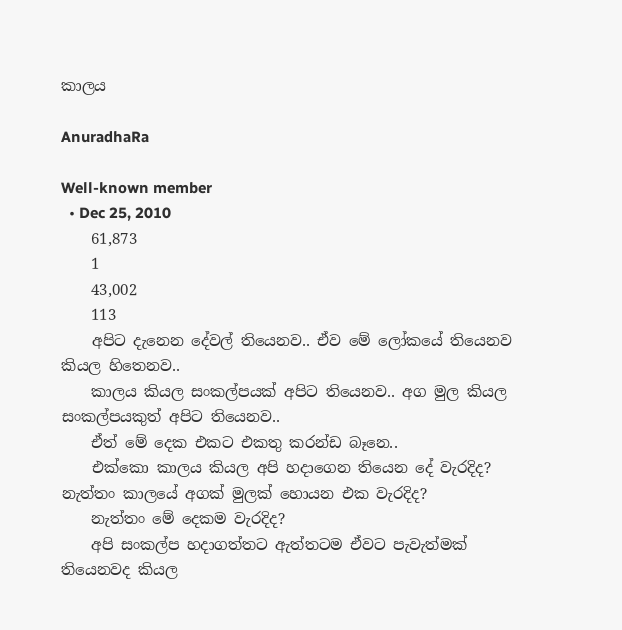කාලය

AnuradhaRa

Well-known member
  • Dec 25, 2010
    61,873
    1
    43,002
    113
    අපිට දැනෙන දේවල් තියෙනව.. ඒව මේ ලෝකයේ තියෙනව කියල හිතෙනව..
    කාලය කියල සංකල්පයක් අපිට තියෙනව.. අග මුල කියල සංකල්පයකුත් අපිට තියෙනව..
    ඒත් මේ දෙක එකට එකතු කරන්ඩ බෑනෙ..
    එක්කො කාලය කියල අපි හදාගෙන තියෙන දේ වැරදිද? නැත්තං කාලයේ අගක් මුලක් හොයන එක වැරදිද?
    නැත්තං මේ දෙකම වැරදිද?
    අපි සංකල්ප හදාගත්තට ඇත්තටම ඒවට පැවැත්මක් තියෙනවද කියල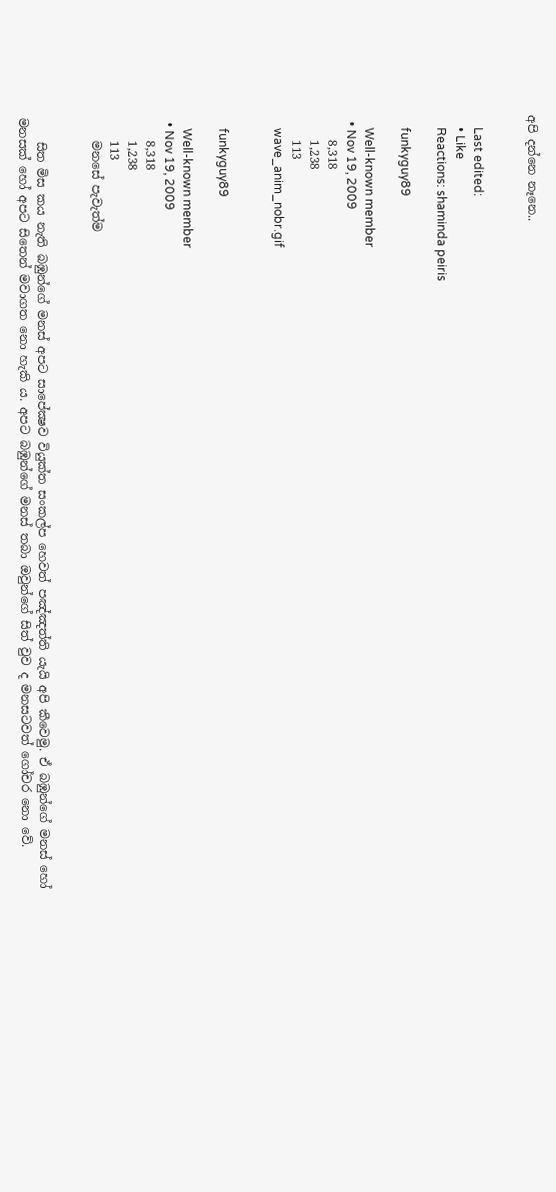අපි දන්නෙ නෑනෙ..


    Last edited:
    • Like
    Reactions: shaminda peiris

    funkyguy89

    Well-known member
  • Nov 19, 2009
    8,318
    1,238
    113
    wave_anim_nobr.gif


    funkyguy89

    Well-known member
  • Nov 19, 2009
    8,318
    1,238
    113
    මනසේ පැවැත්ම


    සිත මිස කය නැති බඹුන්ගේ මනස් අපට සාපේක්‍ෂව වියුක්ත සංකල්ප හෙවත් පඤ්ඤත්ති යැයි අපි කීවෙමු. ඒ බඹුන්ගේ මනස් හෝ මනසක් හෝ අපට සිතෙන් මවාගත නො හැකි ය. අපට බඹුන්ගේ මනස් තබා ඔවුන්ගේ සිත් වුව ද මනසටවත් ගෝචර නො වේ.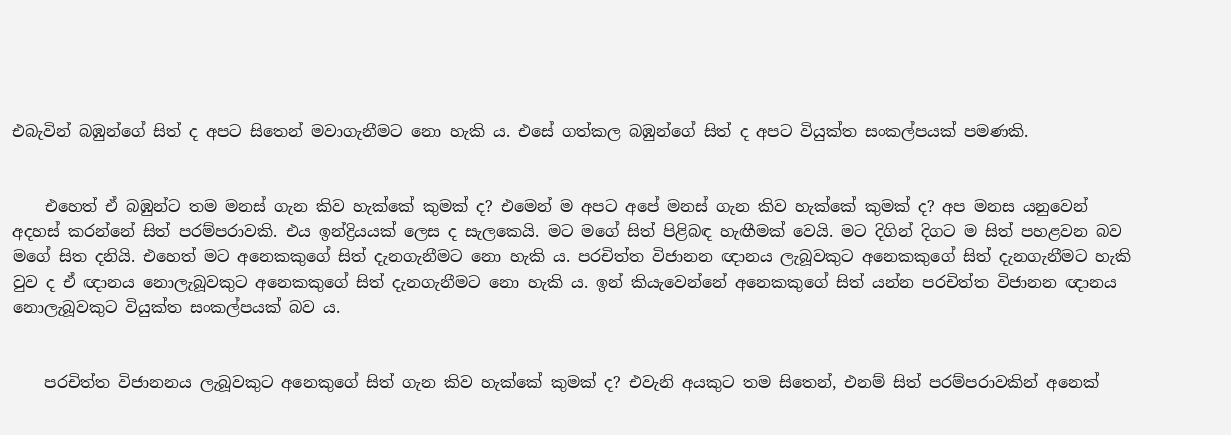එබැවින් බඹුන්ගේ සිත් ද අපට සිතෙන් මවාගැනීමට නො හැකි ය. එසේ ගත්කල බඹුන්ගේ සිත් ද අපට වියුක්ත සංකල්පයක් පමණකි.


    එහෙත් ඒ බඹුන්ට තම මනස් ගැන කිව හැක්කේ කුමක් ද? එමෙන් ම අපට අපේ මනස් ගැන කිව හැක්කේ කුමක් ද? අප මනස යනුවෙන් අදහස් කරන්නේ සිත් පරම්පරාවකි. එය ඉන්ද්‍රියයක් ලෙස ද සැලකෙයි. මට මගේ සිත් පිළිබඳ හැඟීමක් වෙයි. මට දිගින් දිගට ම සිත් පහළවන බව මගේ සිත දනියි. එහෙත් මට අනෙකකුගේ සිත් දැනගැනීමට නො හැකි ය. පරචිත්ත විජානන ඥානය ලැබූවකුට අනෙකකුගේ සිත් දැනගැනීමට හැකි වුව ද ඒ ඥානය නොලැබූවකුට අනෙකකුගේ සිත් දැනගැනීමට නො හැකි ය. ඉන් කියැවෙන්නේ අනෙකකුගේ සිත් යන්න පරචිත්ත විජානන ඥානය නොලැබූවකුට වියුක්ත සංකල්පයක් බව ය.


    පරචිත්ත විජානනය ලැබූවකුට අනෙකුගේ සිත් ගැන කිව හැක්කේ කුමක් ද? එවැනි අයකුට තම සිතෙන්, එනම් සිත් පරම්පරාවකින් අනෙක්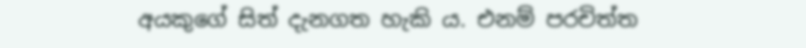අයකුගේ සිත් දැනගත හැකි ය. එනම් පරචිත්ත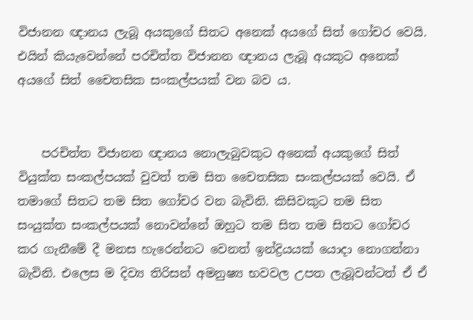විජානන ඥානය ලැබූ අයකුගේ සිතට අනෙක් අයගේ සිත් ගෝචර වෙයි. එයින් කියැවෙන්නේ පරචිත්ත විජානන ඥානය ලැබූ අයකුට අනෙක් අයගේ සිත් චෛතසික සංකල්පයක් වන බව ය.


    පරචිත්ත විජානන ඥානය නොලැබුවකුට අනෙක් අයකුගේ සිත් වියුක්ත සංකල්පයක් වුවත් තම සිත චෛතසික සංකල්පයක් වෙයි. ඒ තමාගේ සිතට තම සිත ගෝචර වන බැවිනි. කිසිවකුට තම සිත සංයුක්ත සංකල්පයක් නොවන්නේ ඔහුට තම සිත තම සිතට ගෝචර කර ගැනීමේ දී මනස හැරෙන්නට වෙනත් ඉන්ද්‍රියයක් යොදා නොගන්නා බැවිනි. එලෙස ම දිව්‍ය තිරිසන් අමනුෂ්‍ය භවවල උපත ලැබූවන්ටත් ඒ ඒ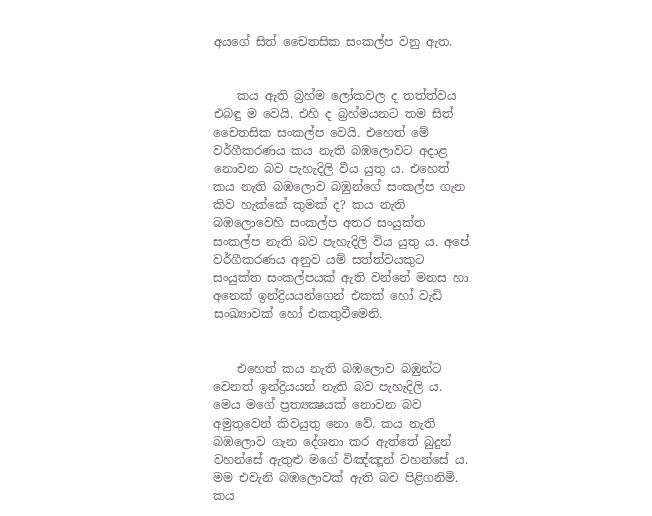අයගේ සිත් චෛතසික සංකල්ප වනු ඇත.


    කය ඇති බ්‍රහ්ම ලෝකවල ද තත්ත්වය එබඳු ම වෙයි. එහි ද බ්‍රහ්මයනට තම සිත් චෛතසික සංකල්ප වෙයි. එහෙත් මේ වර්ගීකරණය කය නැති බඹලොවට අදාළ නොවන බව පැහැදිලි විය යුතු ය. එහෙත් කය නැති බඹලොව බඹුන්ගේ සංකල්ප ගැන කිව හැක්කේ කුමක් ද? කය නැති බඹලොවෙහි සංකල්ප අතර සංයුක්ත සංකල්ප නැති බව පැහැදිලි විය යුතු ය. අපේ වර්ගීකරණය අනුව යම් සත්ත්වයකුට සංයුක්ත සංකල්පයක් ඇති වන්නේ මනස හා අනෙක් ඉන්ද්‍රියයන්ගෙන් එකක් හෝ වැඩි සංඛ්‍යාවක් හෝ එකතුවීමෙනි.


    එහෙත් කය නැති බඹලොව බඹුන්ට වෙනත් ඉන්ද්‍රියයන් නැති බව පැහැදිලි ය. මෙය මගේ ප්‍රත්‍යක්‍ෂයක් නොවන බව අමුතුවෙන් කිවයුතු නො වේ. කය නැති බඹලොව ගැන දේශනා කර ඇත්තේ බුදුන් වහන්සේ ඇතුළු මගේ විඤ්ඤූන් වහන්සේ ය. මම එවැනි බඹලොවක් ඇති බව පිළිගනිමි. කය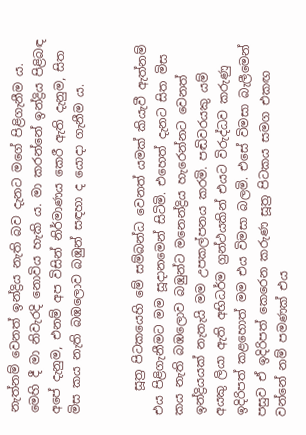නැත්නම් වෙනත් ඉන්ද්‍රිය නැති බව දැනට මගේ පිළිගැනීම ය. මෙහි දී මා නිවැරදි නොවිය හැකි ය. මා කරන්නේ ඉන්ද්‍රිය පිළිබඳ අපේ දැනුම, එනම් අප විසින් නිර්මාණය කෙරී ඇති දැනුම, සිත මිස කය නැති බඹලොව බඹුන් සඳහා ද යොදා ගැනීම ය.


    සූත්‍ර පිටකයෙහි මේ සම්බන්ධ වෙනත් යමක් කියැවී ඇත්නම් එය පිළිගැනීමට මම සූදානමෙන් සිටිමි. එහෙත් දැනට සිත මිස කය නැති බඹලොව බඹුන්ට මනෙන්ද්‍රිය හැරෙන්නට වෙනත් ඉන්ද්‍රියයක් නැතැයි මම උපකල්පනය කරමි. පඬිවරයකු යම් අයකු ලියා ඇති අභිධර්ම ග්‍රන්ථයකින් එයට විරුද්ධව කරුණු ඉදිරිපත් කළහොත් මම එය විමසා බලමි. එසේ විමසා බැලීමෙන් පසුව ඒ ඉදිරිපත් කෙරෙන කරුණ සූත්‍ර පිටකය සමග එකඟ වන්නේ නම් පමණක් එය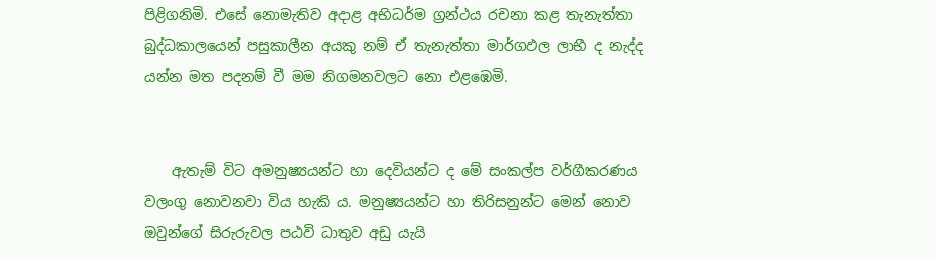පිළිගනිමි. එසේ නොමැතිව අදාළ අභිධර්ම ග්‍රන්ථය රචනා කළ තැනැත්තා බුද්ධකාලයෙන් පසුකාලීන අයකු නම් ඒ තැනැත්තා මාර්ගඵල ලාභී ද නැද්ද යන්න මත පදනම් වී මම නිගමනවලට නො එළඹෙමි.


    ඇතැම් විට අමනුෂ්‍යයන්ට හා දෙවියන්ට ද මේ සංකල්ප වර්ගීකරණය වලංගු නොවනවා විය හැකි ය. මනුෂ්‍යයන්ට හා තිරිසනුන්ට මෙන් නොව ඔවුන්ගේ සිරුරුවල පඨවි ධාතුව අඩු යැයි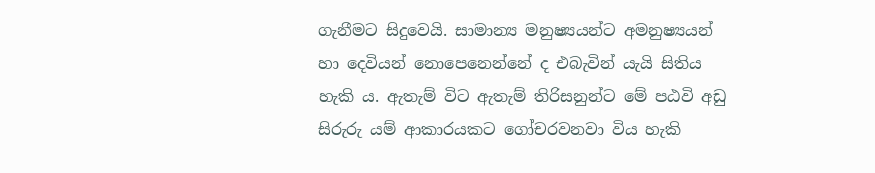ගැනීමට සිදුවෙයි. සාමාන්‍ය මනුෂ්‍යයන්ට අමනුෂ්‍යයන් හා දෙවියන් නොපෙනෙන්නේ ද එබැවින් යැයි සිතිය හැකි ය. ඇතැම් විට ඇතැම් තිරිසනුන්ට මේ පඨවි අඩු සිරුරු යම් ආකාරයකට ගෝචරවනවා විය හැකි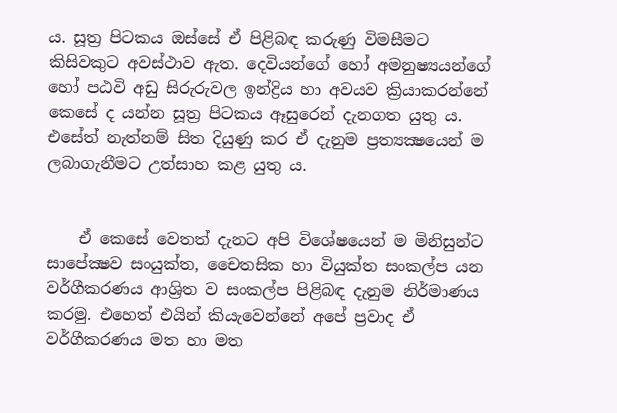ය. සූත්‍ර පිටකය ඔස්සේ ඒ පිළිබඳ කරුණු විමසීමට කිසිවකුට අවස්ථාව ඇත. දෙවියන්ගේ හෝ අමනුෂ්‍යයන්ගේ හෝ පඨවි අඩු සිරුරුවල ඉන්ද්‍රිය හා අවයව ක්‍රියාකරන්නේ කෙසේ ද යන්න සූත්‍ර පිටකය ඈසුරෙන් දැනගත යුතු ය. එසේත් නැත්නම් සිත දියුණු කර ඒ දැනුම ප්‍රත්‍යක්‍ෂයෙන් ම ලබාගැනීමට උත්සාහ කළ යුතු ය.


    ඒ කෙසේ වෙතත් දැනට අපි විශේෂයෙන් ම මිනිසුන්ට සාපේක්‍ෂව සංයුක්ත, චෛතසික හා වියුක්ත සංකල්ප යන වර්ගීකරණය ආශ්‍රිත ව සංකල්ප පිළිබඳ දැනුම නිර්මාණය කරමු. එහෙත් එයින් කියැවෙන්නේ අපේ ප්‍රවාද ඒ වර්ගීකරණය මත හා මත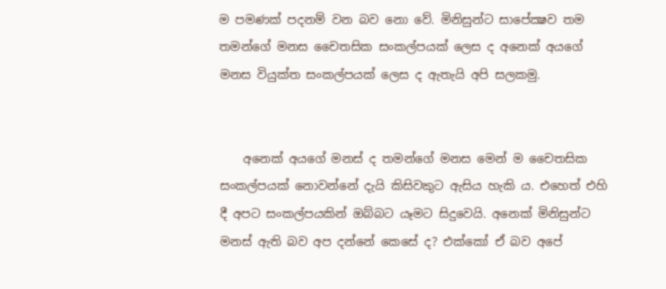ම පමණක් පදනම් වන බව නො වේ. මිනිසුන්ට සාපේක්‍ෂව තම තමන්ගේ මනස චෛතසික සංකල්පයක් ලෙස ද අනෙක් අයගේ මනස වියුක්ත සංකල්පයක් ලෙස ද ඇතැයි අපි සලකමු.


    අනෙක් අයගේ මනස් ද තමන්ගේ මනස මෙන් ම චෛතසික සංකල්පයක් නොවන්නේ දැයි කිසිවකුට ඇසිය හැකි ය. එහෙත් එහි දී අපට සංකල්පයකින් ඔබ්බට යෑමට සිදුවෙයි. අනෙක් මිනිසුන්ට මනස් ඇති බව අප දන්නේ කෙසේ ද? එක්කෝ ඒ බව අපේ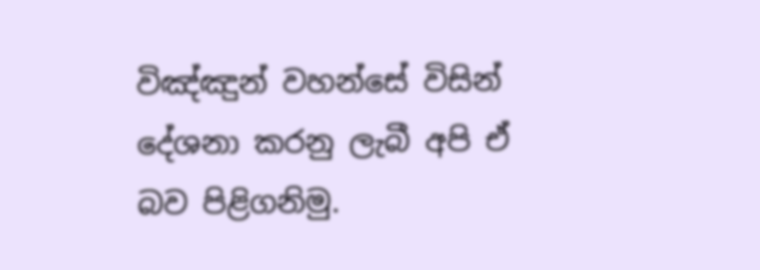විඤ්ඤුන් වහන්සේ විසින් දේශනා කරනු ලැබී අපි ඒ බව පිළිගනිමු.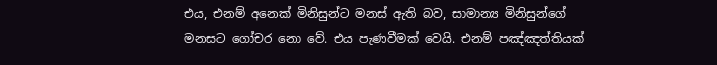එය, එනම් අනෙක් මිනිසුන්ට මනස් ඇති බව, සාමාන්‍ය මිනිසුන්ගේ මනසට ගෝචර නො වේ. එය පැණවීමක් වෙයි. එනම් පඤ්ඤත්තියක්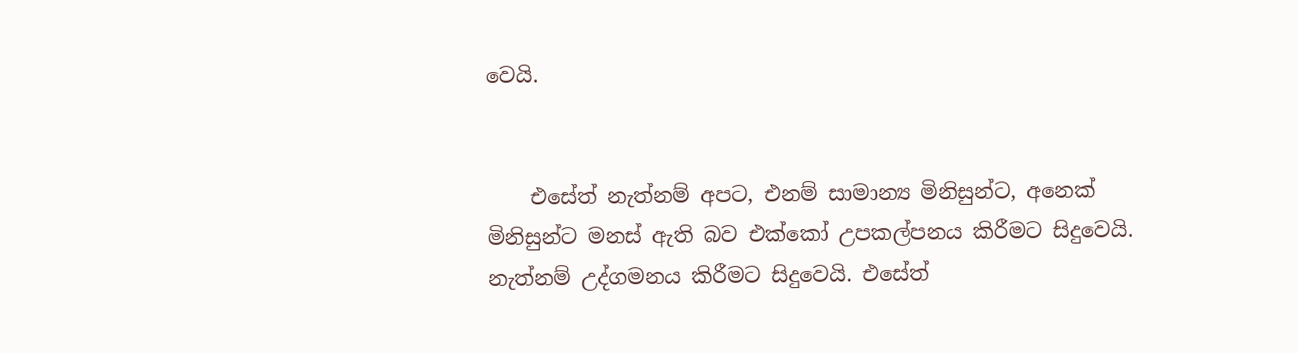වෙයි.


    එසේත් නැත්නම් අපට, එනම් සාමාන්‍ය මිනිසුන්ට, අනෙක් මිනිසුන්ට මනස් ඇති බව එක්කෝ උපකල්පනය කිරීමට සිදුවෙයි. නැත්නම් උද්ගමනය කිරීමට සිදුවෙයි. එසේත්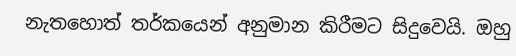නැතහොත් තර්කයෙන් අනුමාන කිරීමට සිදුවෙයි. ඔහු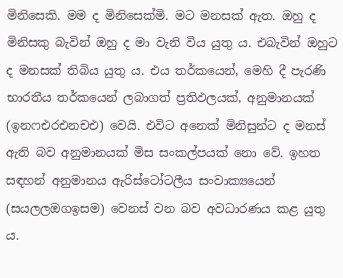මිනිසෙකි. මම ද මිනිසෙක්මි. මට මනසක් ඇත. ඔහු ද මිනිසකු බැවින් ඔහු ද මා වැනි විය යුතු ය. එබැවින් ඔහුට ද මනසක් තිබිය යුතු ය. එය තර්කයෙන්, මෙහි දී පැරණි භාරතීය තර්කයෙන් ලබාගත් ප්‍රතිඵලයක්, අනුමානයක් (ඉනෆඑරඑනචඑ) වෙයි. එවිට අනෙක් මිනිසුන්ට ද මනස් ඇති බව අනුමානයක් මිස සංකල්පයක් නො වේ. ඉහත සඳහන් අනුමානය ඇරිස්ටෝටලීය සංවාක්‍යයෙන් (සයලලඔගඉසම) වෙනස් වන බව අවධාරණය කළ යුතු ය.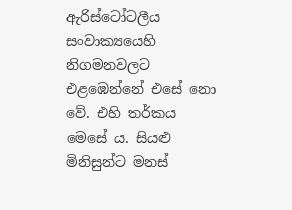ඇරිස්ටෝටලීය සංවාක්‍යයෙහි නිගමනවලට එළඹෙන්නේ එසේ නො වේ. එහි තර්කය මෙසේ ය. සියළු මිනිසුන්ට මනස්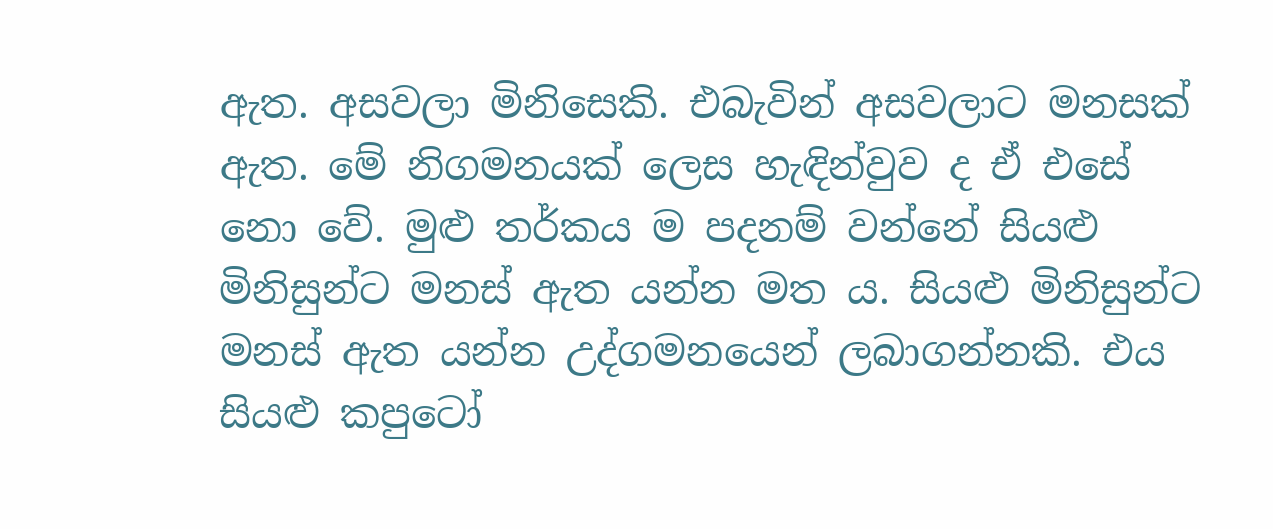ඇත. අසවලා මිනිසෙකි. එබැවින් අසවලාට මනසක් ඇත. මේ නිගමනයක් ලෙස හැඳින්වුව ද ඒ එසේ නො වේ. මුළු තර්කය ම පදනම් වන්නේ සියළු මිනිසුන්ට මනස් ඇත යන්න මත ය. සියළු මිනිසුන්ට මනස් ඇත යන්න උද්ගමනයෙන් ලබාගන්නකි. එය සියළු කපුටෝ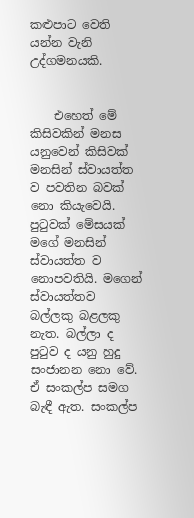කළුපාට වෙති යන්න වැනි උද්ගමනයකි.


    එහෙත් මේ කිසිවකින් මනස යනුවෙන් කිසිවක් මනසින් ස්වායත්ත ව පවතින බවක් නො කියැවෙයි. පුටුවක් මේසයක් මගේ මනසින් ස්වායත්ත ව නොපවතියි. මගෙන් ස්වායත්තව බල්ලකු බළලකු නැත. බල්ලා ද පුටුව ද යනු හුදු සංජානන නො වේ. ඒ සංකල්ප සමග බැඳී ඇත. සංකල්ප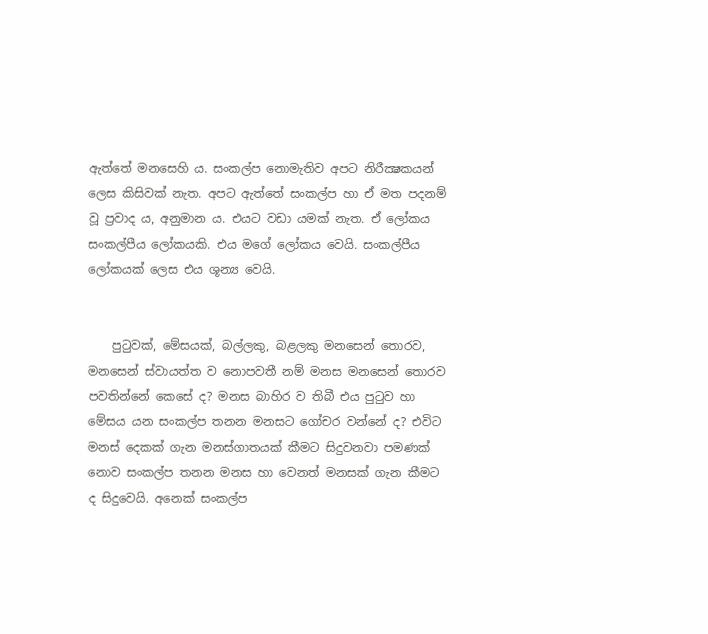ඇත්තේ මනසෙහි ය. සංකල්ප නොමැතිව අපට නිරීක්‍ෂකයන් ලෙස කිසිවක් නැත. අපට ඇත්තේ සංකල්ප හා ඒ මත පදනම් වූ ප්‍රවාද ය, අනුමාන ය. එයට වඩා යමක් නැත. ඒ ලෝකය සංකල්පීය ලෝකයකි. එය මගේ ලෝකය වෙයි. සංකල්පීය ලෝකයක් ලෙස එය ශූන්‍ය වෙයි.


    පුටුවක්, මේසයක්, බල්ලකු, බළලකු මනසෙන් තොරව, මනසෙන් ස්වායත්ත ව නොපවතී නම් මනස මනසෙන් තොරව පවතින්නේ කෙසේ ද? මනස බාහිර ව තිබී එය පුටුව හා මේසය යන සංකල්ප තනන මනසට ගෝචර වන්නේ ද? එවිට මනස් දෙකක් ගැන මනස්ගාතයක් කීමට සිදුවනවා පමණක් නොව සංකල්ප තනන මනස හා වෙනත් මනසක් ගැන කීමට ද සිදුවෙයි. අනෙක් සංකල්ප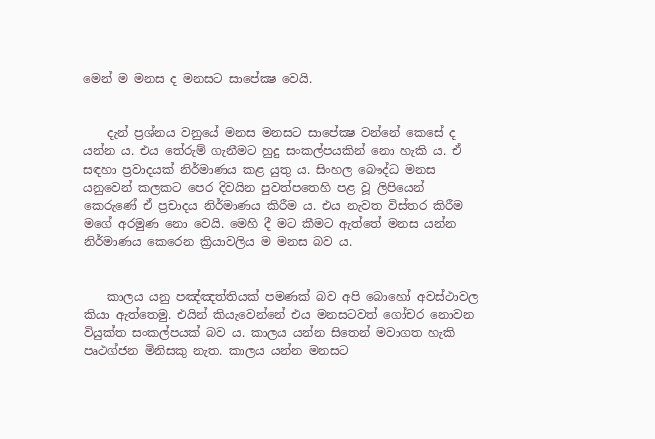මෙන් ම මනස ද මනසට සාපේක්‍ෂ වෙයි.


    දැන් ප්‍රශ්නය වනුයේ මනස මනසට සාපේක්‍ෂ වන්නේ කෙසේ ද යන්න ය. එය තේරුම් ගැනීමට හුදු සංකල්පයකින් නො හැකි ය. ඒ සඳහා ප්‍රවාදයක් නිර්මාණය කළ යුතු ය. සිංහල බෞද්ධ මනස යනුවෙන් කලකට පෙර දිවයින පුවත්පතෙහි පළ වූ ලිපියෙන් කෙරුණේ ඒ ප්‍රචාදය නිර්මාණය කිරීම ය. එය නැවත විස්තර කිරීම මගේ අරමුණ නො වෙයි. මෙහි දී මට කීමට ඇත්තේ මනස යන්න නිර්මාණය කෙරෙන ක්‍රියාවලිය ම මනස බව ය.


    කාලය යනු පඤ්ඤත්තියක් පමණක් බව අපි බොහෝ අවස්ථාවල කියා ඇත්තෙමු. එයින් කියැවෙන්නේ එය මනසටවත් ගෝචර නොවන වියුක්ත සංකල්පයක් බව ය. කාලය යන්න සිතෙන් මවාගත හැකි පෘථග්ජන මිනිසකු නැත. කාලය යන්න මනසට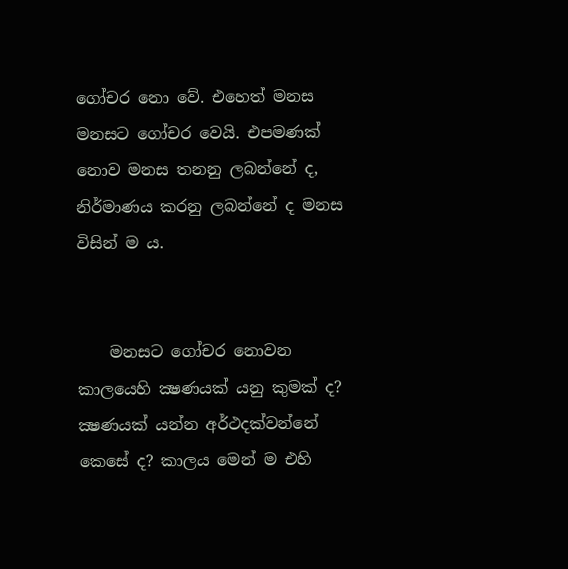ගෝචර නො වේ. එහෙත් මනස මනසට ගෝචර වෙයි. එපමණක් නොව මනස තනනු ලබන්නේ ද, නිර්මාණය කරනු ලබන්නේ ද මනස විසින් ම ය.


    මනසට ගෝචර නොවන කාලයෙහි ක්‍ෂණයක් යනු කුමක් ද? ක්‍ෂණයක් යන්න අර්ථදක්වන්නේ කෙසේ ද? කාලය මෙන් ම එහි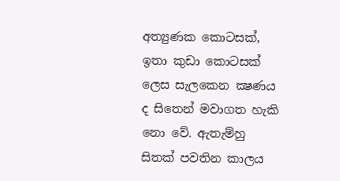අත්‍යුණක කොටසක්, ඉතා කුඩා කොටසක් ලෙස සැලකෙන ක්‍ෂණය ද සිතෙන් මවාගත හැකි නො වේ. ඇතැම්හු සිතක් පවතින කාලය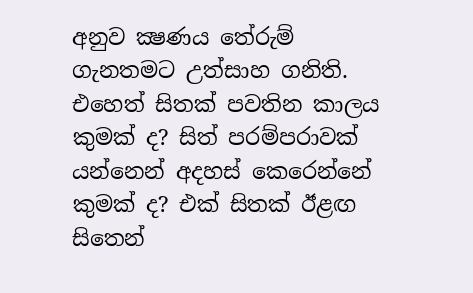අනුව ක්‍ෂණය තේරුම් ගැනතමට උත්සාහ ගනිති. එහෙත් සිතක් පවතින කාලය කුමක් ද? සිත් පරම්පරාවක් යන්නෙන් අදහස් කෙරෙන්නේ කුමක් ද? එක් සිතක් ඊළඟ සිතෙන්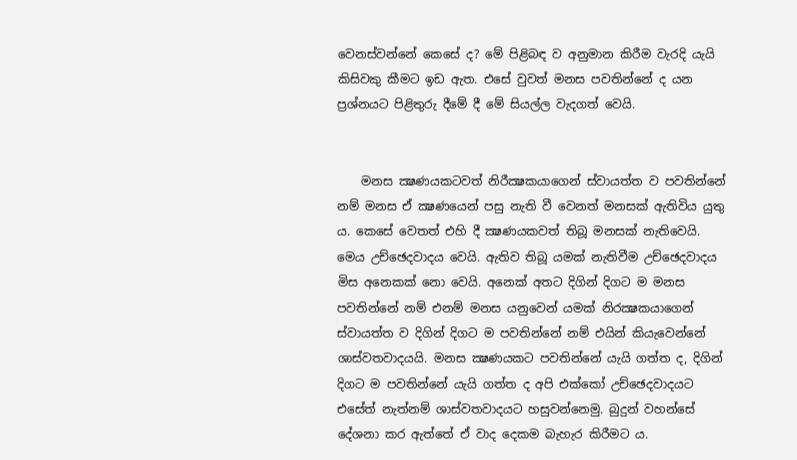වෙනස්වන්නේ කෙසේ ද? මේ පිළිබඳ ව අනුමාන කිරීම වැරදි යැයි කිසිවකු කීමට ඉඩ ඇත. එසේ වුවත් මනස පවතින්නේ ද යන ප්‍රශ්නයට පිළිතුරු දීමේ දී මේ සියල්ල වැදගත් වෙයි.


    මනස ක්‍ෂණයකටවත් නිරීක්‍ෂකයාගෙන් ස්වායත්ත ව පවතින්නේ නම් මනස ඒ ක්‍ෂණයෙන් පසු නැති වී වෙනත් මනසක් ඇතිවිය යුතු ය. කෙසේ වෙතත් එහි දී ක්‍ෂණයකවත් තිබූ මනසක් නැතිවෙයි. මෙය උච්ඡෙදවාදය වෙයි. ඇතිව තිබූ යමක් නැතිවීම උච්ඡෙදවාදය මිස අනෙකක් නො වෙයි. අනෙක් අතට දිගින් දිගට ම මනස පවතින්නේ නම් එනම් මනස යනුවෙන් යමක් නිරක්‍ෂකයාගෙන් ස්වායත්ත ව දිගින් දිගට ම පවතින්නේ නම් එයින් කියැවෙන්නේ ශාස්වතවාදයයි. මනස ක්‍ෂණයකට පවතින්නේ යැයි ගත්ත ද, දිගින් දිගට ම පවතින්නේ යැයි ගත්ත ද අපි එක්කෝ උච්ඡෙදවාදයට එසේත් නැත්නම් ශාස්වතවාදයට හසුවන්නෙමු. බුදුන් වහන්සේ දේශනා කර ඇත්තේ ඒ වාද දෙකම බැහැර කිරීමට ය.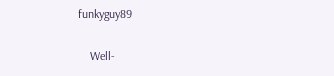funkyguy89

    Well-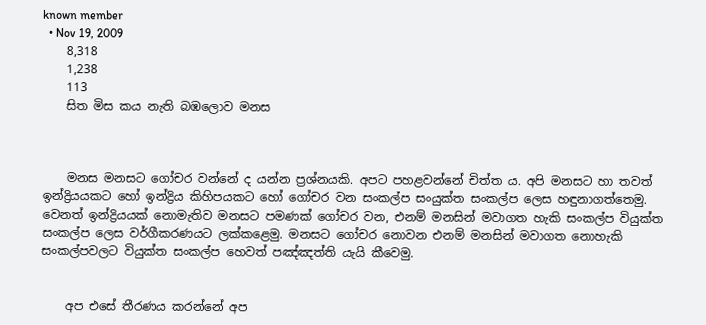known member
  • Nov 19, 2009
    8,318
    1,238
    113
    සිත මිස කය නැති බඹලොව මනස



    මනස මනසට ගෝචර වන්නේ ද යන්න ප්‍රශ්නයකි. අපට පහළවන්නේ චිත්ත ය. අපි මනසට හා තවත් ඉන්ද්‍රියයකට හෝ ඉන්ද්‍රිය කිහිපයකට හෝ ගෝචර වන සංකල්ප සංයුක්ත සංකල්ප ලෙස හඳුනාගත්තෙමු. වෙනත් ඉන්ද්‍රියයක් නොමැතිව මනසට පමණක් ගෝචර වන, එනම් මනසින් මවාගත හැකි සංකල්ප වියුක්ත සංකල්ප ලෙස වර්ගීකරණයට ලක්කළෙමු. මනසට ගෝචර නොවන එනම් මනසින් මවාගත නොහැකි සංකල්පවලට වියුක්ත සංකල්ප හෙවත් පඤ්ඤත්ති යැයි කීවෙමු.


    අප එසේ තීරණය කරන්නේ අප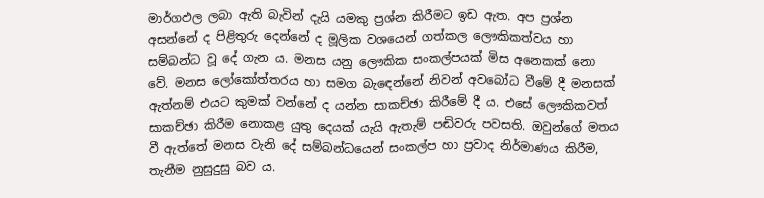මාර්ගඵල ලබා ඇති බැවින් දැයි යමකු ප්‍රශ්න කිරීමට ඉඩ ඇත. අප ප්‍රශ්න අසන්නේ ද පිළිතුරු දෙන්නේ ද මූලික වශයෙන් ගත්කල ලෞකිකත්වය හා සම්බන්ධ වූ දේ ගැන ය. මනස යනු ලෞකික සංකල්පයක් මිස අනෙකක් නො වේ. මනස ලෝකෝත්තරය හා සමග බැඳෙන්නේ නිවන් අවබෝධ වීමේ දී මනසක් ඇත්නම් එයට කුමක් වන්නේ ද යන්න සාකච්ඡා කිරීමේ දී ය. එසේ ලෞකිකවත් සාකච්ඡා කිරීම නොකළ යුතු දෙයක් යැයි ඇතැම් පඬිවරු පවසති. ඔවුන්ගේ මතය වී ඇත්තේ මනස වැනි දේ සම්බන්ධයෙන් සංකල්ප හා ප්‍රවාද නිර්මාණය කිරීම, තැනීම නුසුදුසු බව ය.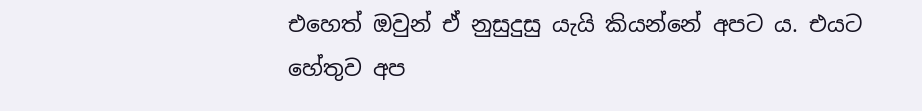එහෙත් ඔවුන් ඒ නුසුදුසු යැයි කියන්නේ අපට ය. එයට හේතුව අප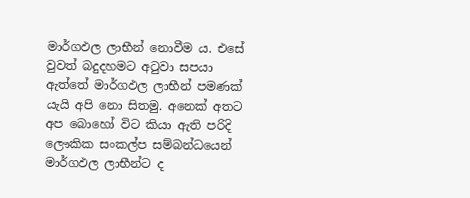මාර්ගඵල ලාභීන් නොවීම ය. එසේ වුවත් බදුදහමට අටුවා සපයා ඇත්තේ මාර්ගඵල ලාභීන් පමණක් යැයි අපි නො සිතමු. අනෙක් අතට අප බොහෝ විට කියා ඇති පරිදි ලෞකික සංකල්ප සම්බන්ධයෙන් මාර්ගඵල ලාභීන්ට ද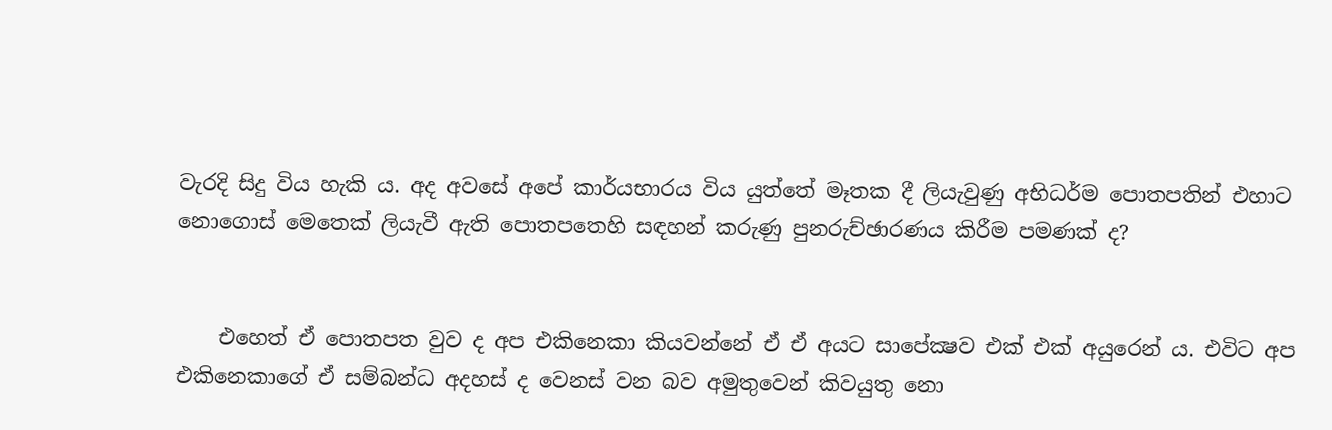වැරදි සිදු විය හැකි ය. අද අවසේ අපේ කාර්යභාරය විය යුත්තේ මෑතක දී ලියැවුණු අභිධර්ම පොතපතින් එහාට නොගොස් මෙතෙක් ලියැවී ඇති පොතපතෙහි සඳහන් කරුණු පුනරුච්ඡාරණය කිරීම පමණක් ද?


    එහෙත් ඒ පොතපත වුව ද අප එකිනෙකා කියවන්නේ ඒ ඒ අයට සාපේක්‍ෂව එක් එක් අයුරෙන් ය. එවිට අප එකිනෙකාගේ ඒ සම්බන්ධ අදහස් ද වෙනස් වන බව අමුතුවෙන් කිවයුතු නො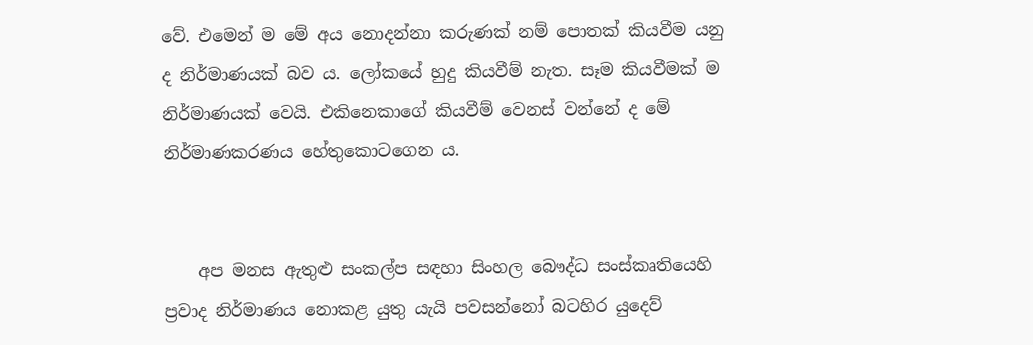වේ. එමෙන් ම මේ අය නොදන්නා කරුණක් නම් පොතක් කියවීම යනු ද නිර්මාණයක් බව ය. ලෝකයේ හුදු කියවීම් නැත. සෑම කියවීමක් ම නිර්මාණයක් වෙයි. එකිනෙකාගේ කියවීම් වෙනස් වන්නේ ද මේ නිර්මාණකරණය හේතුකොටගෙන ය.


    අප මනස ඇතුළු සංකල්ප සඳහා සිංහල බෞද්ධ සංස්කෘතියෙහි ප්‍රවාද නිර්මාණය නොකළ යුතු යැයි පවසන්නෝ බටහිර යුදෙව්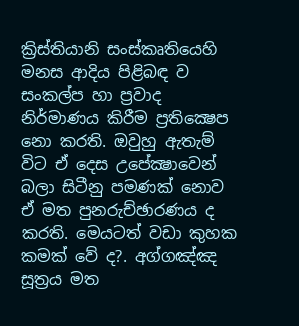ක්‍රිස්තියානි සංස්කෘතියෙහි මනස ආදිය පිළිබඳ ව සංකල්ප හා ප්‍රවාද නිර්මාණය කිරීම ප්‍රතික්‍ෂෙප නො කරති. ඔවුහු ඇතැම් විට ඒ දෙස උපේක්‍ෂාවෙන් බලා සිටීනු පමණක් නොව ඒ මත පුනරුච්ඡාරණය ද කරති. මෙයටත් වඩා කුහක කමක් වේ ද?. අග්ගඤ්ඤ සූත්‍රය මත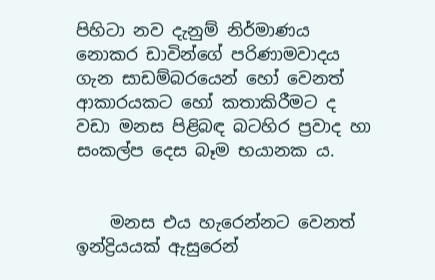පිහිටා නව දැනුම් නිර්මාණය නොකර ඩාවින්ගේ පරිණාමවාදය ගැන සාඩම්බරයෙන් හෝ වෙනත් ආකාරයකට හෝ කතාකිරීමට ද වඩා මනස පිළිබඳ බටහිර ප්‍රවාද හා සංකල්ප දෙස බෑම භයානක ය.


    මනස එය හැරෙන්නට වෙනත් ඉන්ද්‍රියයක් ඇසුරෙන්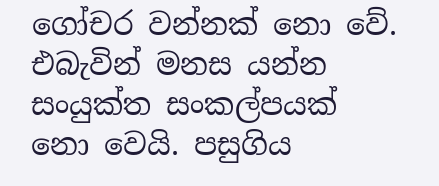ගෝචර වන්නක් නො වේ. එබැවින් මනස යන්න සංයුක්ත සංකල්පයක් නො වෙයි. පසුගිය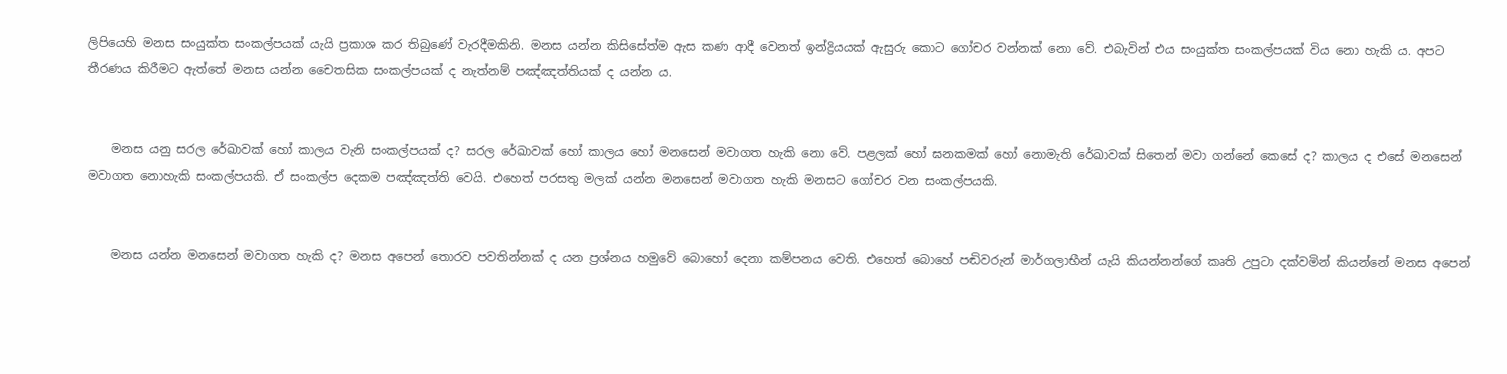ලිපියෙහි මනස සංයුක්ත සංකල්පයක් යැයි ප්‍රකාශ කර තිබුණේ වැරදීමකිනි. මනස යන්න කිසිසේත්ම ඇස කණ ආදී වෙනත් ඉන්ද්‍රියයක් ඇසුරු කොට ගෝචර වන්නක් නො වේ. එබැවින් එය සංයුක්ත සංකල්පයක් විය නො හැකි ය. අපට තීරණය කිරීමට ඇත්තේ මනස යන්න චෛතසික සංකල්පයක් ද නැත්නම් පඤ්ඤත්තියක් ද යන්න ය.


    මනස යනු සරල රේඛාවක් හෝ කාලය වැනි සංකල්පයක් ද? සරල රේඛාවක් හෝ කාලය හෝ මනසෙන් මවාගත හැකි නො වේ. පළලක් හෝ ඝනකමක් හෝ නොමැති රේඛාවක් සිතෙන් මවා ගන්නේ කෙසේ ද? කාලය ද එසේ මනසෙන් මවාගත නොහැකි සංකල්පයකි. ඒ සංකල්ප දෙකම පඤ්ඤත්ති වෙයි. එහෙත් පරසතු මලක් යන්න මනසෙන් මවාගත හැකි මනසට ගෝචර වන සංකල්පයකි.


    මනස යන්න මනසෙන් මවාගත හැකි ද? මනස අපෙන් තොරව පවතින්නක් ද යන ප්‍රශ්නය හමුවේ බොහෝ දෙනා කම්පනය වෙති. එහෙත් බොහේ පඬිවරුන් මාර්ගලාභීන් යැයි කියන්නන්ගේ කෘති උපුටා දක්වමින් කියන්නේ මනස අපෙන්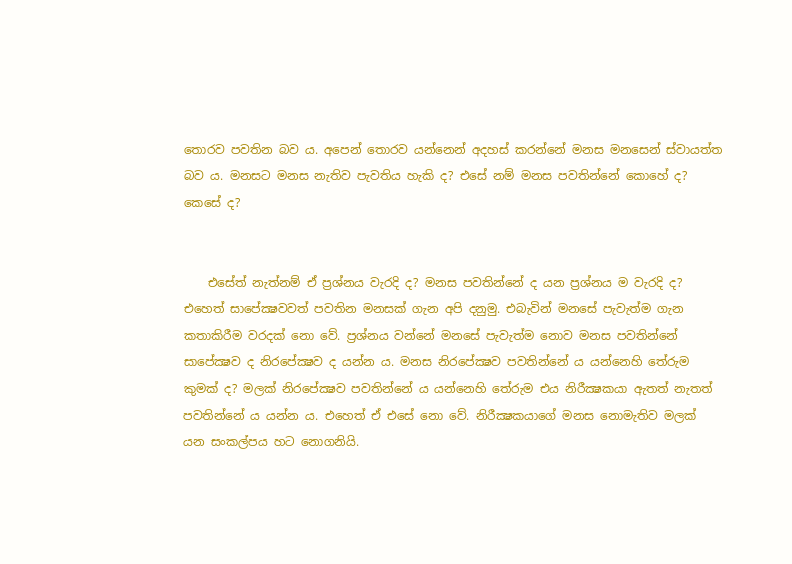තොරව පවතින බව ය. අපෙන් තොරව යන්නෙන් අදහස් කරන්නේ මනස මනසෙන් ස්වායත්ත බව ය. මනසට මනස නැතිව පැවතිය හැකි ද? එසේ නම් මනස පවතින්නේ කොහේ ද? කෙසේ ද?


    එසේත් නැත්නම් ඒ ප්‍රශ්නය වැරදි ද? මනස පවතින්නේ ද යන ප්‍රශ්නය ම වැරදි ද? එහෙත් සාපේක්‍ෂවවත් පවතින මනසක් ගැන අපි දනුමු. එබැවින් මනසේ පැවැත්ම ගැන කතාකිරීම වරදක් නො වේ. ප්‍රශ්නය වන්නේ මනසේ පැවැත්ම නොව මනස පවතින්නේ සාපේක්‍ෂව ද නිරපේක්‍ෂව ද යන්න ය. මනස නිරපේක්‍ෂව පවතින්නේ ය යන්නෙහි තේරුම කුමක් ද? මලක් නිරපේක්‍ෂව පවතින්නේ ය යන්නෙහි තේරුම එය නිරීක්‍ෂකයා ඇතත් නැතත් පවතින්නේ ය යන්න ය. එහෙත් ඒ එසේ නො වේ. නිරීක්‍ෂකයාගේ මනස නොමැතිව මලක් යන සංකල්පය හට නොගනියි.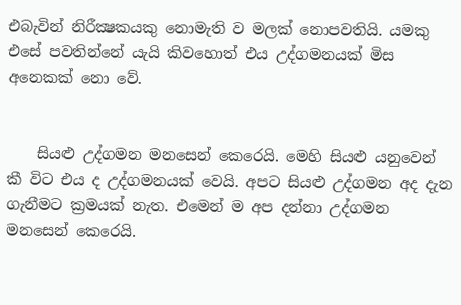එබැවින් නිරීක්‍ෂකයකු නොමැති ව මලක් නොපවතියි. යමකු එසේ පවතින්නේ යැයි කිවහොත් එය උද්ගමනයක් මිස අනෙකක් නො වේ.


    සියළු උද්ගමන මනසෙන් කෙරෙයි. මෙහි සියළු යනුවෙන් කී විට එය ද උද්ගමනයක් වෙයි. අපට සියළු උද්ගමන අද දැන ගැනීමට ක්‍රමයක් නැත. එමෙන් ම අප දන්නා උද්ගමන මනසෙන් කෙරෙයි.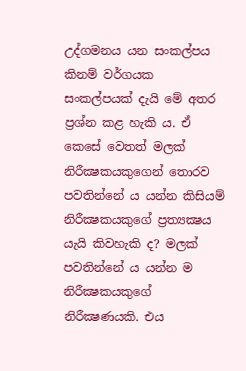උද්ගමනය යන සංකල්පය කිනම් වර්ගයක සංකල්පයක් දැයි මේ අතර ප්‍රශ්න කළ හැකි ය. ඒ කෙසේ වෙතත් මලක් නිරීක්‍ෂකයකුගෙන් තොරව පවතින්නේ ය යන්න කිසියම් නිරීක්‍ෂකයකුගේ ප්‍රත්‍යක්‍ෂය යැයි කිවහැකි ද? මලක් පවතින්නේ ය යන්න ම නිරීක්‍ෂකයකුගේ නිරීක්‍ෂණයකි. එය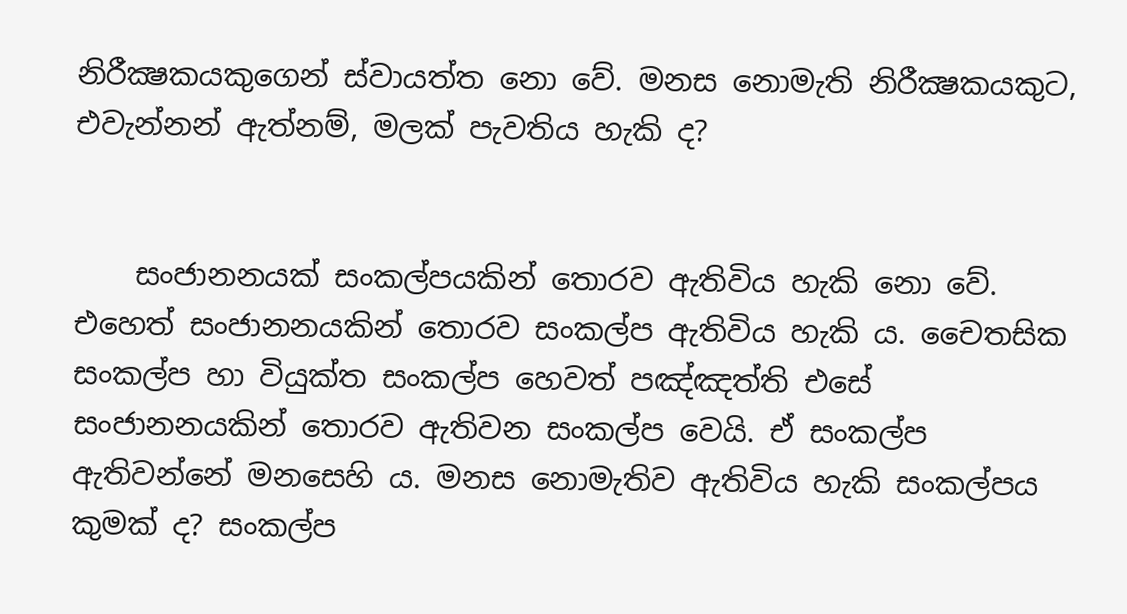නිරීක්‍ෂකයකුගෙන් ස්වායත්ත නො වේ. මනස නොමැති නිරීක්‍ෂකයකුට, එවැන්නන් ඇත්නම්, මලක් පැවතිය හැකි ද?


    සංජානනයක් සංකල්පයකින් තොරව ඇතිවිය හැකි නො වේ. එහෙත් සංජානනයකින් තොරව සංකල්ප ඇතිවිය හැකි ය. චෛතසික සංකල්ප හා වියුක්ත සංකල්ප හෙවත් පඤ්ඤත්ති එසේ සංජානනයකින් තොරව ඇතිවන සංකල්ප වෙයි. ඒ සංකල්ප ඇතිවන්නේ මනසෙහි ය. මනස නොමැතිව ඇතිවිය හැකි සංකල්පය කුමක් ද? සංකල්ප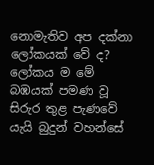නොමැතිව අප දක්නා ලෝකයක් වේ ද? ලෝකය ම මේ බඹයක් පමණ වූ සිරුර තුළ පැණවේ යැයි බුදුන් වහන්සේ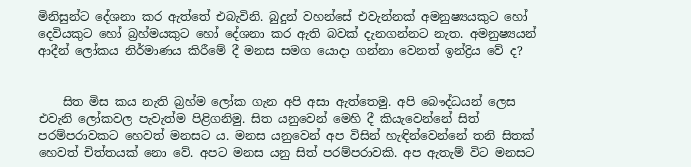මිනිසුන්ට දේශනා කර ඇත්තේ එබැවිනි. බුදුන් වහන්සේ එවැන්නක් අමනුෂ්‍යයකුට හෝ දෙවියකුට හෝ බ්‍රහ්මයකුට හෝ දේශනා කර ඇති බවක් දැනගන්නට නැත. අමනුෂ්‍යයන් ආදීන් ලෝකය නිර්මාණය කිරීමේ දී මනස සමග යොදා ගන්නා වෙනත් ඉන්ද්‍රිය වේ ද?


    සිත මිස කය නැති බ්‍රහ්ම ලෝක ගැන අපි අසා ඇත්තෙමු. අපි බෞද්ධයන් ලෙස එවැනි ලෝකවල පැවැත්ම පිළිගනිමු. සිත යනුවෙන් මෙහි දී කියැවෙන්නේ සිත් පරම්පරාවකට හෙවත් මනසට ය. මනස යනුවෙන් අප විසින් හැඳින්වෙන්නේ තනි සිතක් හෙවත් චිත්තයක් නො වේ. අපට මනස යනු සිත් පරම්පරාවකි. අප ඇතැම් විට මනසට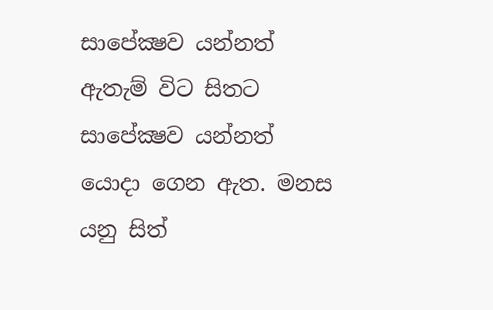සාපේක්‍ෂව යන්නත් ඇතැම් විට සිතට සාපේක්‍ෂව යන්නත් යොදා ගෙන ඇත. මනස යනු සිත්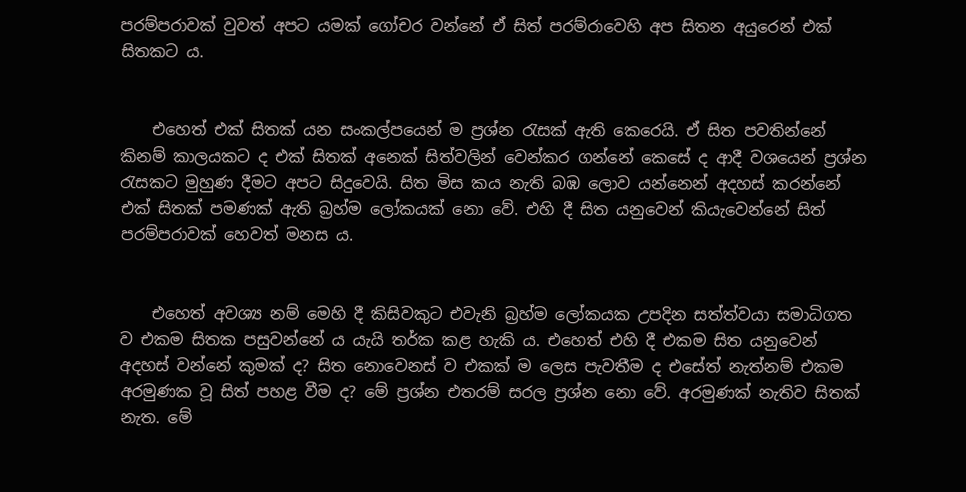පරම්පරාවක් වුවත් අපට යමක් ගෝචර වන්නේ ඒ සිත් පරම්රාවෙහි අප සිතන අයුරෙන් එක් සිතකට ය.


    එහෙත් එක් සිතක් යන සංකල්පයෙන් ම ප්‍රශ්න රැසක් ඇති කෙරෙයි. ඒ සිත පවතින්නේ කිනම් කාලයකට ද එක් සිතක් අනෙක් සිත්වලින් වෙන්කර ගන්නේ කෙසේ ද ආදී වශයෙන් ප්‍රශ්න රැසකට මුහුණ දීමට අපට සිදුවෙයි. සිත මිස කය නැති බඹ ලොව යන්නෙන් අදහස් කරන්නේ එක් සිතක් පමණක් ඇති බ්‍රහ්ම ලෝකයක් නො වේ. එහි දී සිත යනුවෙන් කියැවෙන්නේ සිත් පරම්පරාවක් හෙවත් මනස ය.


    එහෙත් අවශ්‍ය නම් මෙහි දී කිසිවකුට එවැනි බ්‍රහ්ම ලෝකයක උපදින සත්ත්වයා සමාධිගත ව එකම සිතක පසුවන්නේ ය යැයි තර්ක කළ හැකි ය. එහෙත් එහි දී එකම සිත යනුවෙන් අදහස් වන්නේ කුමක් ද? සිත නොවෙනස් ව එකක් ම ලෙස පැවතීම ද එසේත් නැත්නම් එකම අරමුණක වූ සිත් පහළ වීම ද? මේ ප්‍රශ්න එතරම් සරල ප්‍රශ්න නො වේ. අරමුණක් නැතිව සිතක් නැත. මේ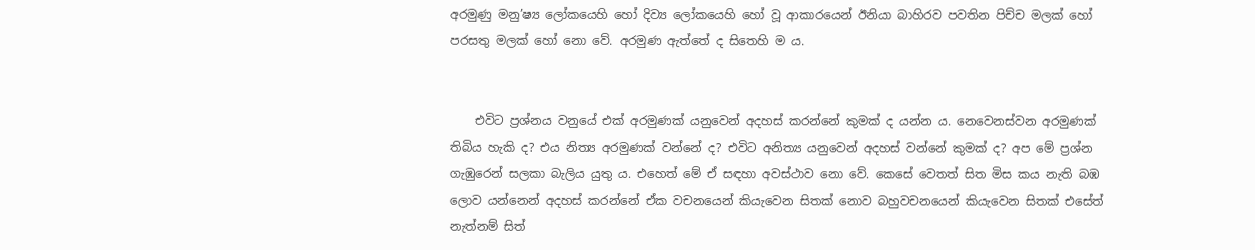අරමුණු මනු’ෂ්‍ය ලෝකයෙහි හෝ දිව්‍ය ලෝකයෙහි හෝ වූ ආකාරයෙන් ඊනියා බාහිරව පවතින පිච්ච මලක් හෝ පරසතු මලක් හෝ නො වේ. අරමුණ ඇත්තේ ද සිතෙහි ම ය.


    එවිට ප්‍රශ්නය වනුයේ එක් අරමුණක් යනුවෙන් අදහස් කරන්නේ කුමක් ද යන්න ය. නෙවෙනස්වන අරමුණක් තිබිය හැකි ද? එය නිත්‍ය අරමුණක් වන්නේ ද? එවිට අනිත්‍ය යනුවෙන් අදහස් වන්නේ කුමක් ද? අප මේ ප්‍රශ්න ගැඹුරෙන් සලකා බැලිය යුතු ය. එහෙත් මේ ඒ සඳහා අවස්ථාව නො වේ. කෙසේ වෙතත් සිත මිස කය නැති බඹ ලොව යන්නෙන් අදහස් කරන්නේ ඒක වචනයෙන් කියැවෙන සිතක් නොව බහුවචනයෙන් කියැවෙන සිතක් එසේත් නැත්නම් සිත්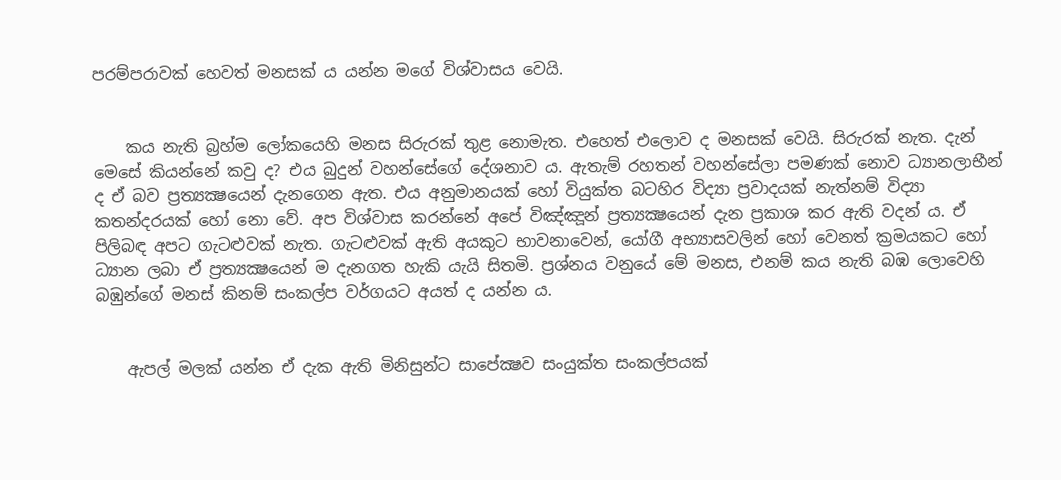පරම්පරාවක් හෙවත් මනසක් ය යන්න මගේ විශ්වාසය වෙයි.


    කය නැති බ්‍රහ්ම ලෝකයෙහි මනස සිරුරක් තුළ නොමැත. එහෙත් එලොව ද මනසක් වෙයි. සිරුරක් නැත. දැන් මෙසේ කියන්නේ කවු ද? එය බුදුන් වහන්සේගේ දේශනාව ය. ඇතැම් රහතන් වහන්සේලා පමණක් නොව ධ්‍යානලාභීන් ද ඒ බව ප්‍රත්‍යක්‍ෂයෙන් දැනගෙන ඇත. එය අනුමානයක් හෝ වියුක්ත බටහිර විද්‍යා ප්‍රවාදයක් නැත්නම් විද්‍යා කතන්දරයක් හෝ නො වේ. අප විශ්වාස කරන්නේ අපේ විඤ්ඤූන් ප්‍රත්‍යක්‍ෂයෙන් දැන ප්‍රකාශ කර ඇති වදන් ය. ඒ පිලිබඳ අපට ගැටළුවක් නැත. ගැටළුවක් ඇති අයකුට භාවනාවෙන්, යෝගී අභ්‍යාසවලින් හෝ වෙනත් ක්‍රමයකට හෝ ධ්‍යාන ලබා ඒ ප්‍රත්‍යක්‍ෂයෙන් ම දැනගත හැකි යැයි සිතමි. ප්‍රශ්නය වනුයේ මේ මනස, එනම් කය නැති බඹ ලොවෙහි බඹුන්ගේ මනස් කිනම් සංකල්ප වර්ගයට අයත් ද යන්න ය.


    ඇපල් මලක් යන්න ඒ දැක ඇති මිනිසුන්ට සාපේක්‍ෂව සංයුක්ත සංකල්පයක්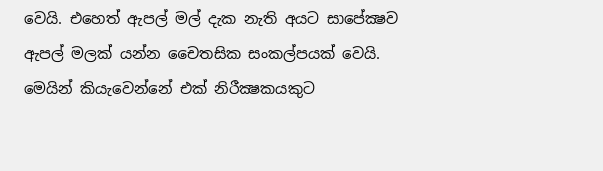වෙයි. එහෙත් ඇපල් මල් දැක නැති අයට සාපේක්‍ෂව ඇපල් මලක් යන්න චෛතසික සංකල්පයක් වෙයි. මෙයින් කියැවෙන්නේ එක් නිරීක්‍ෂකයකුට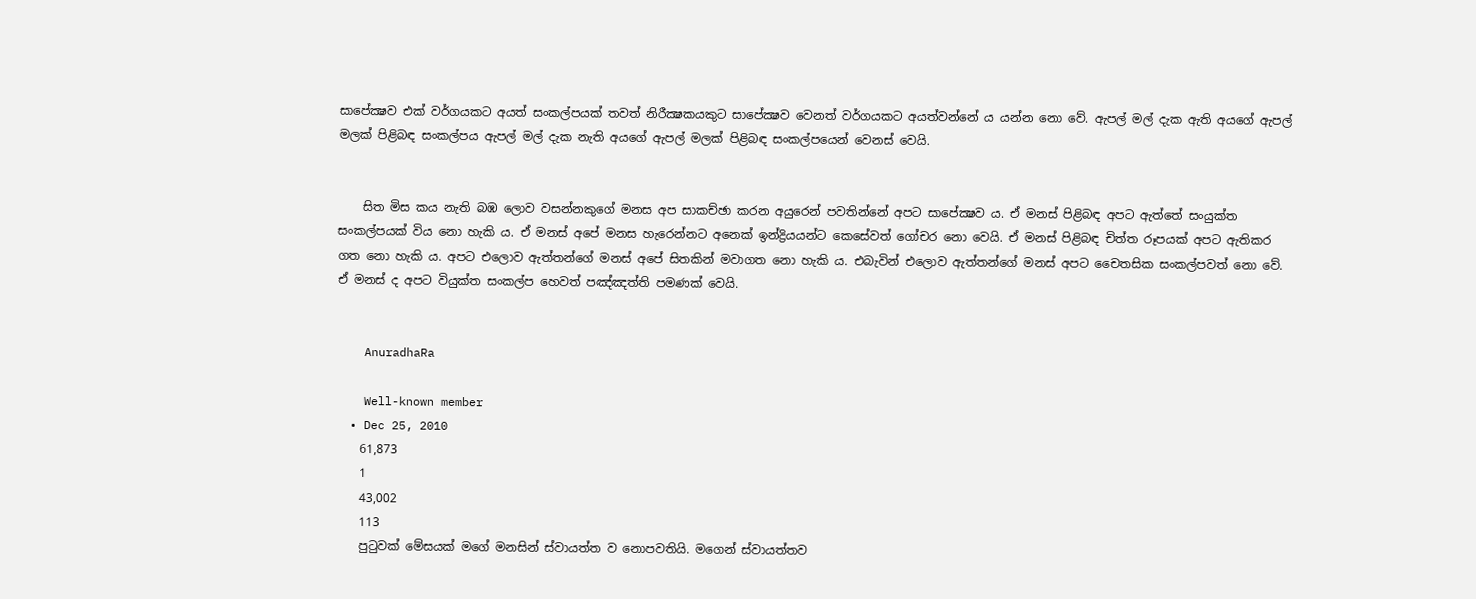සාපේක්‍ෂව එක් වර්ගයකට අයත් සංකල්පයක් තවත් නිරීක්‍ෂකයකුට සාපේක්‍ෂව වෙනත් වර්ගයකට අයත්වන්නේ ය යන්න නො වේ. ඇපල් මල් දැක ඇති අයගේ ඇපල් මලක් පිළිබඳ සංකල්පය ඇපල් මල් දැක නැති අයගේ ඇපල් මලක් පිළිබඳ සංකල්පයෙන් වෙනස් වෙයි.


    සිත මිස කය නැති බඹ ලොව වසන්නකුගේ මනස අප සාකච්ඡා කරන අයුරෙන් පවතින්නේ අපට සාපේක්‍ෂව ය. ඒ මනස් පිළිබඳ අපට ඇත්තේ සංයුක්ත සංකල්පයක් විය නො හැකි ය. ඒ මනස් අපේ මනස හැරෙන්නට අනෙක් ඉන්ද්‍රියයන්ට කෙසේවත් ගෝචර නො වෙයි. ඒ මනස් පිළිබඳ චිත්ත රූපයක් අපට ඇතිකර ගත නො හැකි ය. අපට එලොව ඇත්තන්ගේ මනස් අපේ සිතකින් මවාගත නො හැකි ය. එබැවින් එලොව ඇත්තන්ගේ මනස් අපට චෛතසික සංකල්පවත් නො වේ. ඒ මනස් ද අපට වියුක්ත සංකල්ප හෙවත් පඤ්ඤත්ති පමණක් වෙයි.


    AnuradhaRa

    Well-known member
  • Dec 25, 2010
    61,873
    1
    43,002
    113
    පුටුවක් මේසයක් මගේ මනසින් ස්වායත්ත ව නොපවතියි. මගෙන් ස්වායත්තව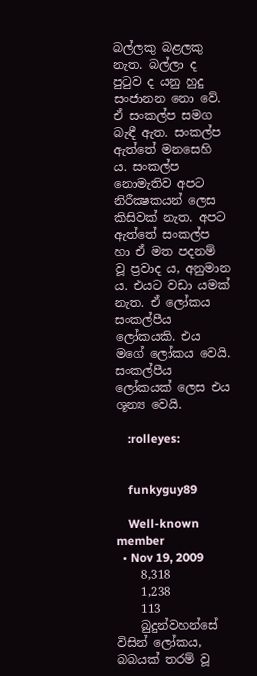බල්ලකු බළලකු නැත. බල්ලා ද පුටුව ද යනු හුදු සංජානන නො වේ. ඒ සංකල්ප සමග බැඳී ඇත. සංකල්ප ඇත්තේ මනසෙහි ය. සංකල්ප නොමැතිව අපට නිරීක්‍ෂකයන් ලෙස කිසිවක් නැත. අපට ඇත්තේ සංකල්ප හා ඒ මත පදනම් වූ ප්‍රවාද ය, අනුමාන ය. එයට වඩා යමක් නැත. ඒ ලෝකය සංකල්පීය ලෝකයකි. එය මගේ ලෝකය වෙයි. සංකල්පීය ලෝකයක් ලෙස එය ශූන්‍ය වෙයි.

    :rolleyes:


    funkyguy89

    Well-known member
  • Nov 19, 2009
    8,318
    1,238
    113
    බුදුන්වහන්සේ විසින් ලෝකය, බබයක් තරම් වූ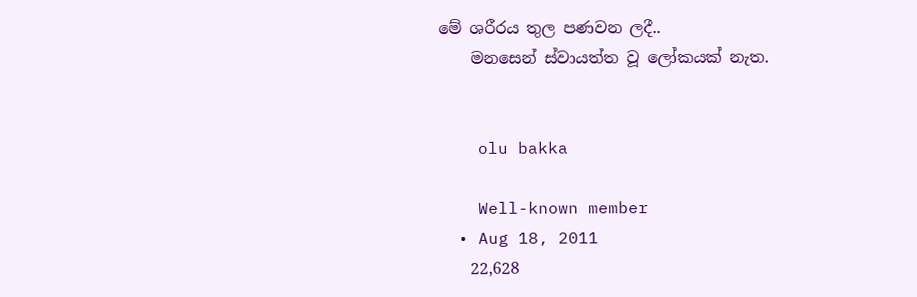මේ ශරීරය තුල පණවන ලදී..
    මනසෙන් ස්වායත්ත වූ ලෝකයක් නැත.


    olu bakka

    Well-known member
  • Aug 18, 2011
    22,628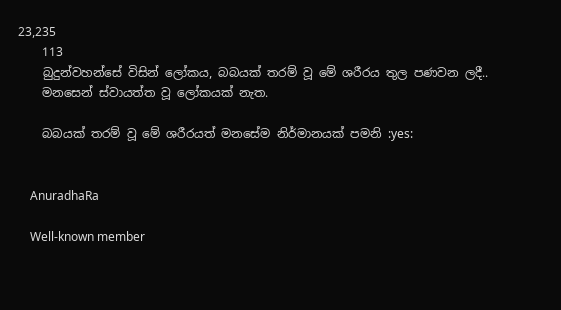23,235
    113
    බුදුන්වහන්සේ විසින් ලෝකය, බබයක් තරම් වූ මේ ශරීරය තුල පණවන ලදී..
    මනසෙන් ස්වායත්ත වූ ලෝකයක් නැත.

    බබයක් තරම් වූ මේ ශරීරයත් මනසේම නිර්මානයක් පමනි :yes:


    AnuradhaRa

    Well-known member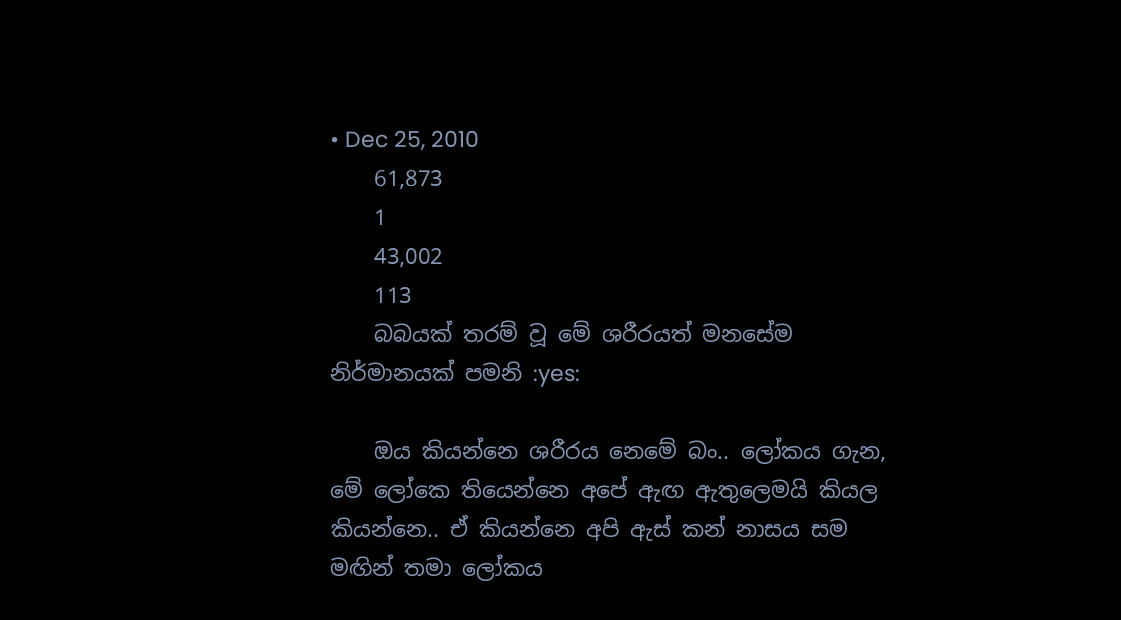• Dec 25, 2010
    61,873
    1
    43,002
    113
    බබයක් තරම් වූ මේ ශරීරයත් මනසේම නිර්මානයක් පමනි :yes:

    ඔය කියන්නෙ ශරීරය නෙමේ බං.. ලෝකය ගැන, මේ ලෝකෙ තියෙන්නෙ අපේ ඇඟ ඇතුලෙමයි කියල කියන්නෙ.. ඒ කියන්නෙ අපි ඇස් කන් නාසය සම මඟින් තමා ලෝකය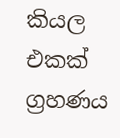කියල එකක් ග්‍රහණය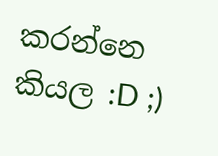කරන්නෙ කියල :D ;)